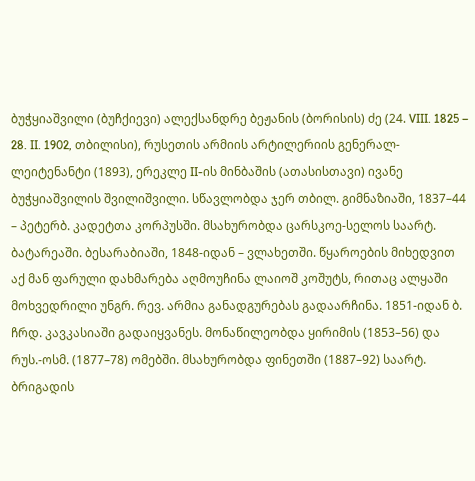ბუჭყიაშვილი (ბუჩქიევი) ალექსანდრე ბეჟანის (ბორისის) ძე (24. VIII. 1825 – 28. II. 1902, თბილისი), რუსეთის არმიის არტილერიის გენერალ-ლეიტენანტი (1893), ერეკლე II-ის მინბაშის (ათასისთავი) ივანე ბუჭყიაშვილის შვილიშვილი. სწავლობდა ჯერ თბილ. გიმნაზიაში, 1837–44 – პეტერბ. კადეტთა კორპუსში. მსახურობდა ცარსკოე-სელოს საარტ. ბატარეაში. ბესარაბიაში, 1848-იდან – ვლახეთში. წყაროების მიხედვით აქ მან ფარული დახმარება აღმოუჩინა ლაიოშ კოშუტს, რითაც ალყაში მოხვედრილი უნგრ. რევ. არმია განადგურებას გადაარჩინა. 1851-იდან ბ. ჩრდ. კავკასიაში გადაიყვანეს. მონაწილეობდა ყირიმის (1853–56) და რუს.-ოსმ. (1877–78) ომებში. მსახურობდა ფინეთში (1887–92) საარტ. ბრიგადის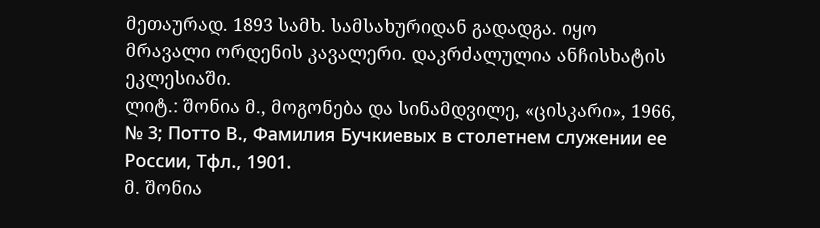მეთაურად. 1893 სამხ. სამსახურიდან გადადგა. იყო მრავალი ორდენის კავალერი. დაკრძალულია ანჩისხატის ეკლესიაში.
ლიტ.: შონია მ., მოგონება და სინამდვილე, «ცისკარი», 1966, № 3; Потто В., Фамилия Бучкиевых в столетнем служении ее России, Тфл., 1901.
მ. შონია